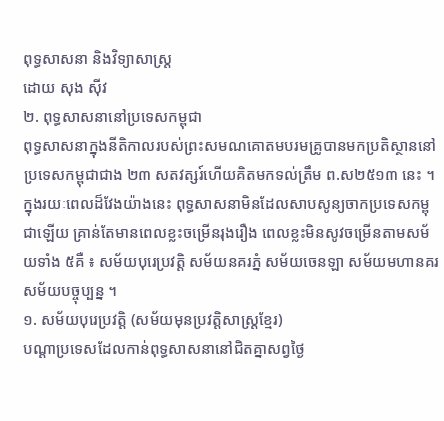ពុទ្ធសាសនា និងវិទ្យាសាស្ត្រ
ដោយ សុង ស៊ីវ
២. ពុទ្ធសាសនានៅប្រទេសកម្ពុជា
ពុទ្ធសាសនាក្នុងនីតិកាលរបស់ព្រះសមណគោតមបរមគ្រូបានមកប្រតិស្ថាននៅប្រទេសកម្ពុជាជាង ២៣ សតវត្សរ៍ហើយគិតមកទល់ត្រឹម ព.ស២៥១៣ នេះ ។
ក្នុងរយៈពេលដ៏វែងយ៉ាងនេះ ពុទ្ធសាសនាមិនដែលសាបសូន្យចាកប្រទេសកម្ពុជាឡើយ គ្រាន់តែមានពេលខ្លះចម្រើនរុងរឿង ពេលខ្លះមិនសូវចម្រើនតាមសម័យទាំង ៥គឺ ៖ សម័យបុរេប្រវត្តិ សម័យនគរភ្នំ សម័យចេនឡា សម័យមហានគរ សម័យបច្ចុប្បន្ន ។
១. សម័យបុរេប្រវត្តិ (សម័យមុនប្រវត្តិសាស្ត្រខ្មែរ)
បណ្ដាប្រទេសដែលកាន់ពុទ្ធសាសនានៅជិតគ្នាសព្វថ្ងៃ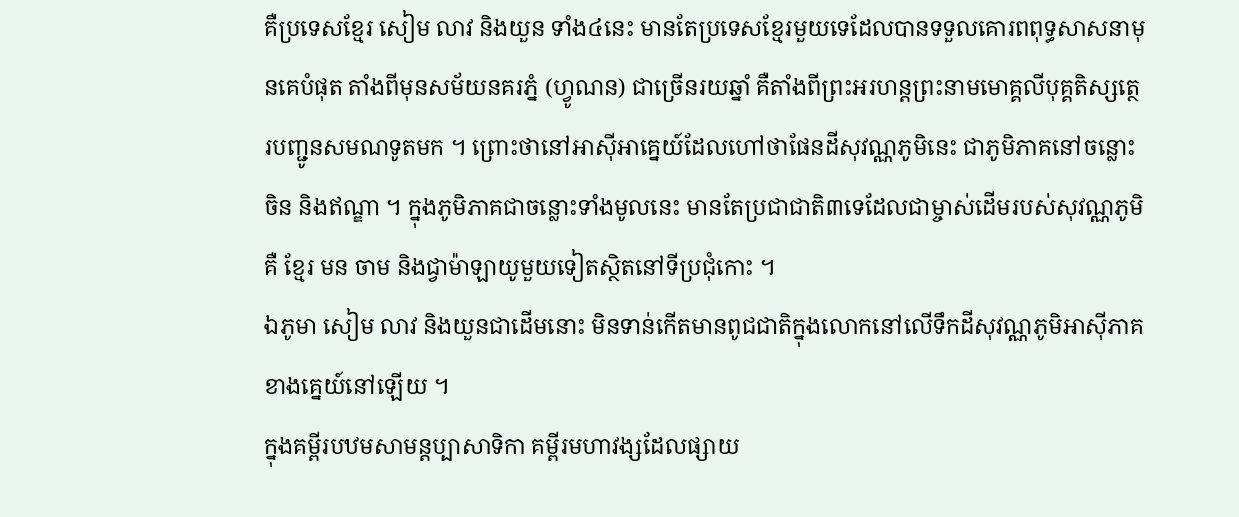គឺប្រទេសខ្មែរ សៀម លាវ និងយួន ទាំង៤នេះ មានតែប្រទេសខ្មែរមួយទេដែលបានទទួលគោរពពុទ្ធសាសនាមុនគេបំផុត តាំងពីមុនសម័យនគរភ្នំ (ហ្វូណន) ជាច្រើនរយឆ្នាំ គឺតាំងពីព្រះអរហន្តព្រះនាមមោគ្គលីបុគ្គតិស្សត្ថេរបញ្ជូនសមណទូតមក ។ ព្រោះថានៅអាស៊ីអាគ្នេយ៍ដែលហៅថាផែនដីសុវណ្ណភូមិនេះ ជាភូមិភាគនៅចន្លោះចិន និងឥណ្ឌា ។ ក្នុងភូមិភាគជាចន្លោះទាំងមូលនេះ មានតែប្រជាជាតិ៣ទេដែលជាម្ចាស់ដើមរបស់សុវណ្ណភូមិគឺ ខ្មែរ មន ចាម និងជ្វាម៉ាឡាយូមួយទៀតស្ថិតនៅទីប្រជុំកោះ ។
ឯភូមា សៀម លាវ និងយួនជាដើមនោះ មិនទាន់កើតមានពូជជាតិក្នុងលោកនៅលើទឹកដីសុវណ្ណភូមិអាស៊ីភាគខាងគ្នេយ៍នៅឡើយ ។
ក្នុងគម្ពីរបឋមសាមន្តប្បាសាទិកា គម្ពីរមហាវង្សដែលផ្សាយ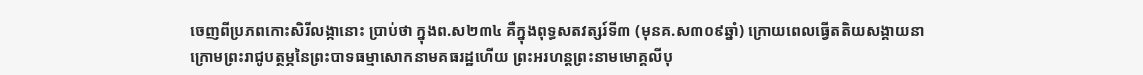ចេញពីប្រភពកោះសិរីលង្កានោះ ប្រាប់ថា ក្នុងព.ស២៣៤ គឺក្នុងពុទ្ធសតវត្សរ៍ទី៣ (មុនគ.ស៣០៩ឆ្នាំ) ក្រោយពេលធ្វើតតិយសង្គាយនាក្រោមព្រះរាជូបត្ថម្ភនៃព្រះបាទធម្មាសោកនាមគធរដ្ឋហើយ ព្រះអរហន្តព្រះនាមមោគ្គលីបុ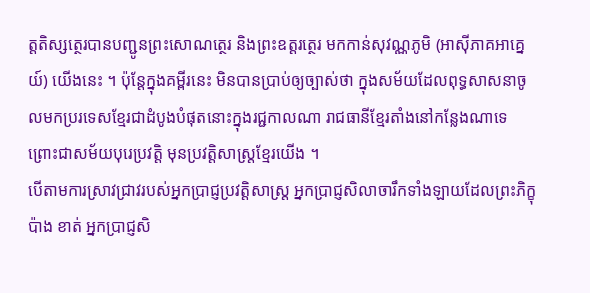ត្តតិស្សត្ថេរបានបញ្ជូនព្រះសោណត្ថេរ និងព្រះឧត្ដរត្ថេរ មកកាន់សុវណ្ណភូមិ (អាស៊ីភាគអាគ្នេយ៍) យើងនេះ ។ ប៉ុន្តែក្នុងគម្ពីរនេះ មិនបានប្រាប់ឲ្យច្បាស់ថា ក្នុងសម័យដែលពុទ្ធសាសនាចូលមកប្ររទេសខ្មែរជាដំបូងបំផុតនោះក្នុងរជ្ជកាលណា រាជធានីខ្មែរតាំងនៅកន្លែងណាទេ ព្រោះជាសម័យបុរេប្រវត្តិ មុនប្រវត្តិសាស្ត្រខ្មែរយើង ។
បើតាមការស្រាវជ្រាវរបស់អ្នកប្រាជ្ញប្រវត្តិសាស្ត្រ អ្នកប្រាជ្ញសិលាចារឹកទាំងឡាយដែលព្រះភិក្ខុ ប៉ាង ខាត់ អ្នកប្រាជ្ញសិ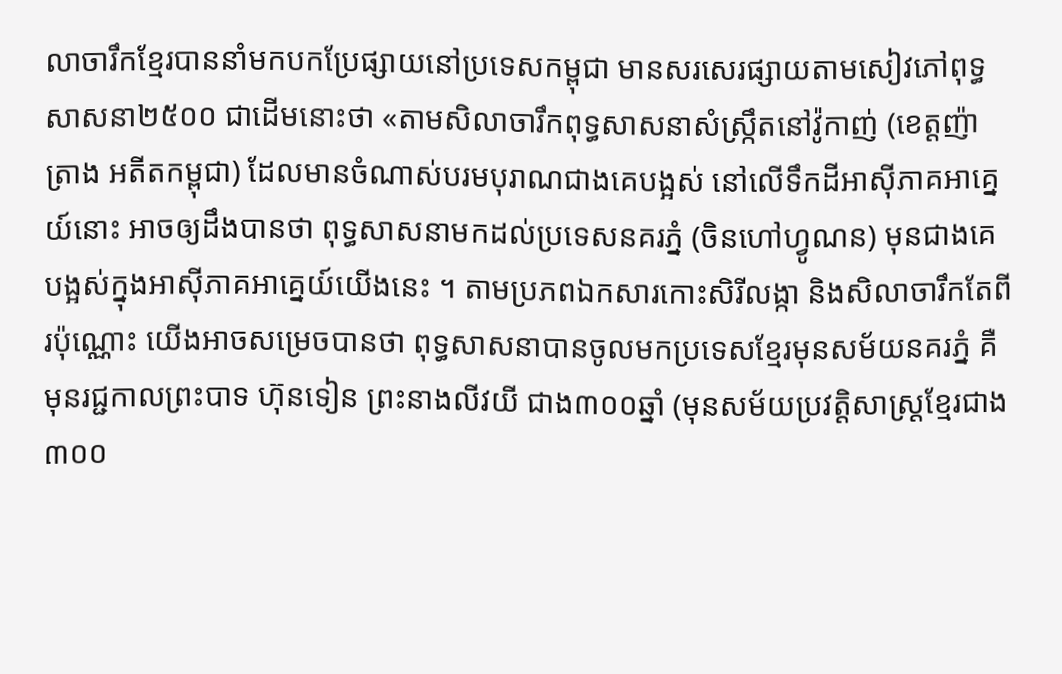លាចារឹកខ្មែរបាននាំមកបកប្រែផ្សាយនៅប្រទេសកម្ពុជា មានសរសេរផ្សាយតាមសៀវភៅពុទ្ធសាសនា២៥០០ ជាដើមនោះថា «តាមសិលាចារឹកពុទ្ធសាសនាសំស្ក្រឹតនៅវ៉ូកាញ់ (ខេត្តញ៉ាត្រាង អតីតកម្ពុជា) ដែលមានចំណាស់បរមបុរាណជាងគេបង្អស់ នៅលើទឹកដីអាស៊ីភាគអាគ្នេយ៍នោះ អាចឲ្យដឹងបានថា ពុទ្ធសាសនាមកដល់ប្រទេសនគរភ្នំ (ចិនហៅហ្វូណន) មុនជាងគេបង្អស់ក្នុងអាស៊ីភាគអាគ្នេយ៍យើងនេះ ។ តាមប្រភពឯកសារកោះសិរីលង្កា និងសិលាចារឹកតែពីរប៉ុណ្ណោះ យើងអាចសម្រេចបានថា ពុទ្ធសាសនាបានចូលមកប្រទេសខ្មែរមុនសម័យនគរភ្នំ គឺមុនរជ្ជកាលព្រះបាទ ហ៊ុនទៀន ព្រះនាងលីវយី ជាង៣០០ឆ្នាំ (មុនសម័យប្រវត្តិសាស្ត្រខ្មែរជាង៣០០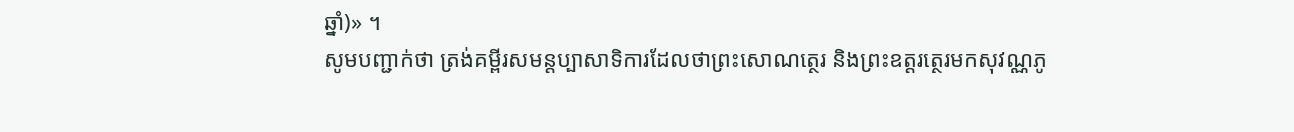ឆ្នាំ)» ។
សូមបញ្ជាក់ថា ត្រង់គម្ពីរសមន្តប្បាសាទិការដែលថាព្រះសោណត្ថេរ និងព្រះឧត្ដរត្ថេរមកសុវណ្ណភូ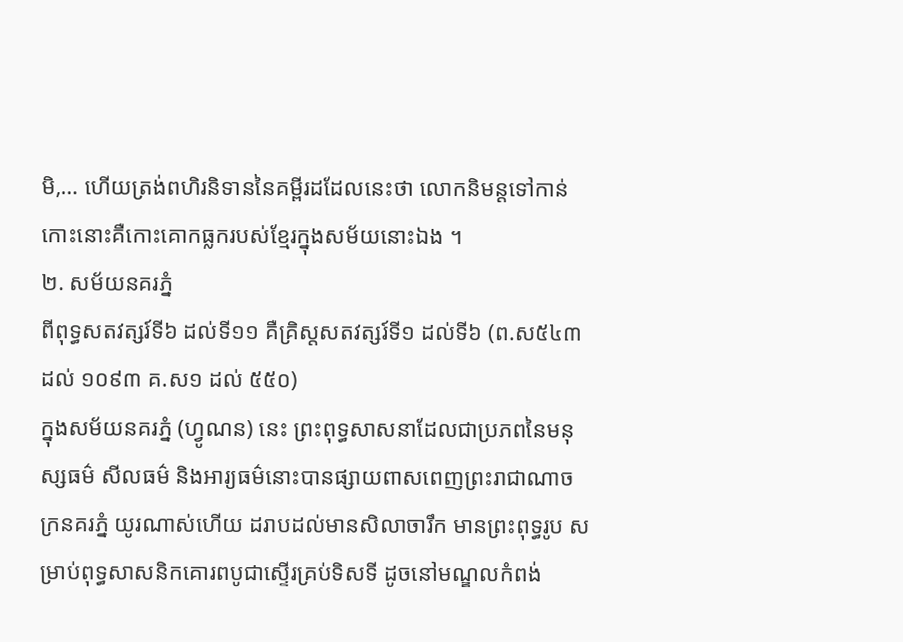មិ,… ហើយត្រង់ពហិរនិទាននៃគម្ពីរដដែលនេះថា លោកនិមន្តទៅកាន់កោះនោះគឺកោះគោកធ្លករបស់ខ្មែរក្នុងសម័យនោះឯង ។
២. សម័យនគរភ្នំ
ពីពុទ្ធសតវត្សរ៍ទី៦ ដល់ទី១១ គឺគ្រិស្តសតវត្សរ៍ទី១ ដល់ទី៦ (ព.ស៥៤៣ ដល់ ១០៩៣ គ.ស១ ដល់ ៥៥០)
ក្នុងសម័យនគរភ្នំ (ហ្វូណន) នេះ ព្រះពុទ្ធសាសនាដែលជាប្រភពនៃមនុស្សធម៌ សីលធម៌ និងអារ្យធម៌នោះបានផ្សាយពាសពេញព្រះរាជាណាចក្រនគរភ្នំ យូរណាស់ហើយ ដរាបដល់មានសិលាចារឹក មានព្រះពុទ្ធរូប សម្រាប់ពុទ្ធសាសនិកគោរពបូជាស្ទើរគ្រប់ទិសទី ដូចនៅមណ្ឌលកំពង់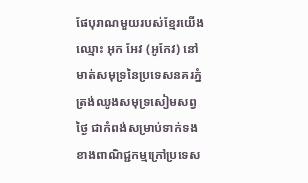ផែបុរាណមួយរបស់ខ្មែរយើងឈ្មោះ អុក អែវ (អូកែវ) នៅមាត់សមុទ្រនៃប្រទេសនគរភ្នំ ត្រង់ឈូងសមុទ្រសៀមសព្វថ្ងៃ ជាកំពង់សម្រាប់ទាក់ទងខាងពាណិជ្ជកម្មក្រៅប្រទេស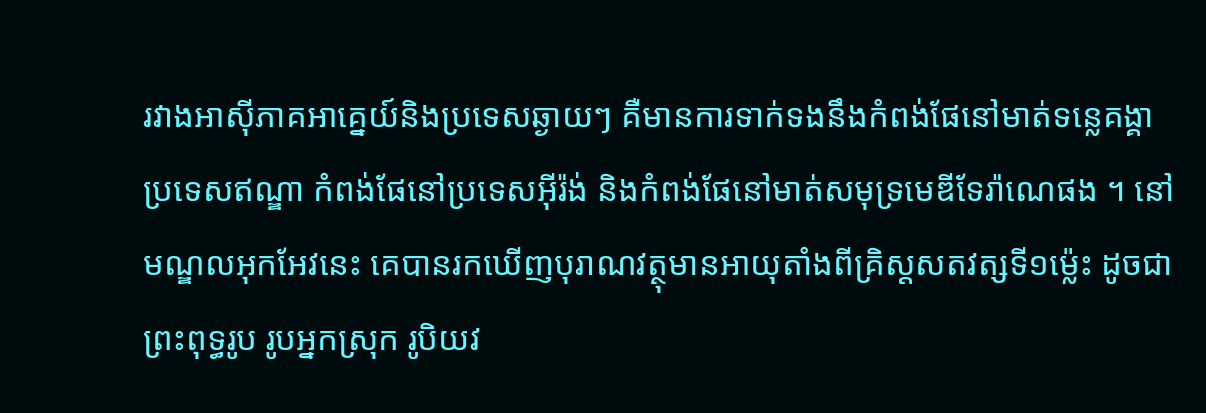រវាងអាស៊ីភាគអាគ្នេយ៍និងប្រទេសឆ្ងាយៗ គឺមានការទាក់ទងនឹងកំពង់ផែនៅមាត់ទន្លេគង្គា ប្រទេសឥណ្ឌា កំពង់ផែនៅប្រទេសអ៊ីរ៉ង់ និងកំពង់ផែនៅមាត់សមុទ្រមេឌីទែរ៉ាណេផង ។ នៅមណ្ឌលអុកអែវនេះ គេបានរកឃើញបុរាណវត្ថុមានអាយុតាំងពីគ្រិស្តសតវត្សទី១ម៉្លេះ ដូចជា ព្រះពុទ្ធរូប រូបអ្នកស្រុក រូបិយវ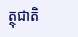ត្ថុជាតិ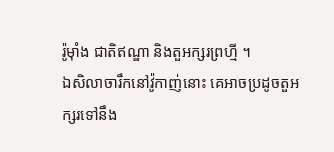រ៉ូម៉ាំង ជាតិឥណ្ឌា និងតួអក្សរព្រហ្មី ។
ឯសិលាចារឹកនៅវ៉ូកាញ់នោះ គេអាចប្រដូចតួអក្សរទៅនឹង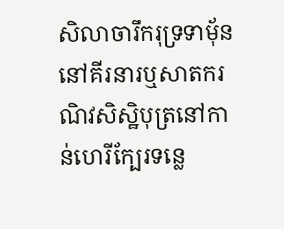សិលាចារឹករុទ្រទាម៉័ន នៅគីរនារឬសាតករណិវសិស្ឋិបុត្រនៅកាន់ហេរីក្បែរទន្លេ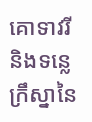គោទាវរី និងទន្លេក្រឹស្នានៃ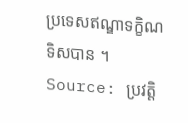ប្រទេសឥណ្ឌាទក្ខិណទិសបាន ។
Source: ប្រវត្ដិ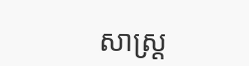សាស្រ្ដ